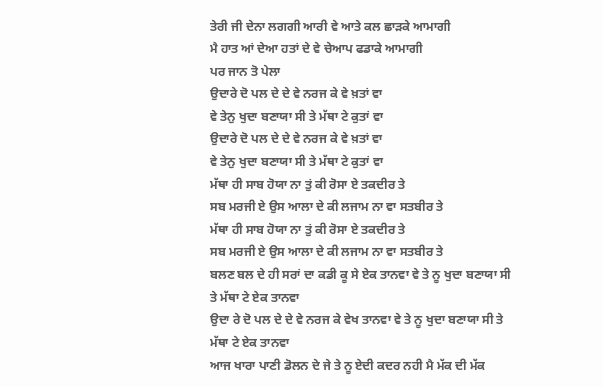ਤੇਰੀ ਜੀ ਦੇਨਾ ਲਗਗੀ ਆਰੀ ਵੇ ਆਤੇ ਕਲ ਛਾਡ਼ਕੇ ਆਮਾਗੀ
ਮੈ ਹਾਤ ਆਂ ਦੇਆ ਹਤਾਂ ਦੇ ਵੇ ਚੇਆਪ ਫਡਾਕੇ ਆਮਾਗੀ
ਪਰ ਜਾਨ ਤੋ ਪੇਲਾ
ਉਦਾਰੇ ਦੋ ਪਲ ਦੇ ਦੇ ਵੇ ਨਰਜ ਕੇ ਵੇ ਖ਼ਤਾਂ ਵਾ
ਵੇ ਤੇਨੁ ਖੁਦਾ ਬਣਾਯਾ ਸੀ ਤੇ ਮੱਥਾ ਟੇ ਕੁਤਾਂ ਵਾ
ਉਦਾਰੇ ਦੋ ਪਲ ਦੇ ਦੇ ਵੇ ਨਰਜ ਕੇ ਵੇ ਖ਼ਤਾਂ ਵਾ
ਵੇ ਤੇਨੁ ਖੁਦਾ ਬਣਾਯਾ ਸੀ ਤੇ ਮੱਥਾ ਟੇ ਕੁਤਾਂ ਵਾ
ਮੱਥਾ ਹੀ ਸਾਬ ਹੋਯਾ ਨਾ ਤੁਂ ਕੀ ਰੋਸਾ ਏ ਤਕਦੀਰ ਤੇ
ਸਬ ਮਰਜੀ ਏ ਉਸ ਆਲਾ ਦੇ ਕੀ ਲਜਾਮ ਨਾ ਵਾ ਸਤਬੀਰ ਤੇ
ਮੱਥਾ ਹੀ ਸਾਬ ਹੋਯਾ ਨਾ ਤੁਂ ਕੀ ਰੋਸਾ ਏ ਤਕਦੀਰ ਤੇ
ਸਬ ਮਰਜੀ ਏ ਉਸ ਆਲਾ ਦੇ ਕੀ ਲਜਾਮ ਨਾ ਵਾ ਸਤਬੀਰ ਤੇ
ਬਲਣ ਬਲ ਦੇ ਹੀ ਸਰਾਂ ਦਾ ਕਡੀ ਕੂ ਸੇ ਏਕ ਤਾਨਵਾ ਵੇ ਤੇ ਨੂ ਖੁਦਾ ਬਣਾਯਾ ਸੀ ਤੇ ਮੱਥਾ ਟੇ ਏਕ ਤਾਨਵਾ
ਉਦਾ ਰੇ ਦੋ ਪਲ ਦੇ ਦੇ ਵੇ ਨਰਜ ਕੇ ਵੇਖ ਤਾਨਵਾ ਵੇ ਤੇ ਨੂ ਖੁਦਾ ਬਣਾਯਾ ਸੀ ਤੇ ਮੱਥਾ ਟੇ ਏਕ ਤਾਨਵਾ
ਆਜ ਖਾਰਾ ਪਾਣੀ ਡੋਲਨ ਦੇ ਜੇ ਤੇ ਨੂ ਏਦੀ ਕਦਰ ਨਹੀ ਮੈ ਮੱਕ ਦੀ ਮੱਕ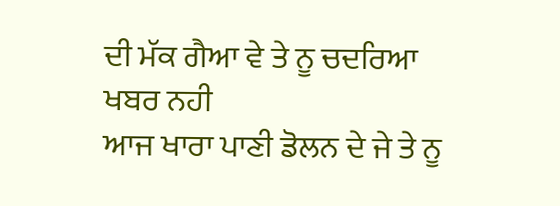ਦੀ ਮੱਕ ਗੈਆ ਵੇ ਤੇ ਨੂ ਚਦਰਿਆ ਖਬਰ ਨਹੀ
ਆਜ ਖਾਰਾ ਪਾਣੀ ਡੋਲਨ ਦੇ ਜੇ ਤੇ ਨੂ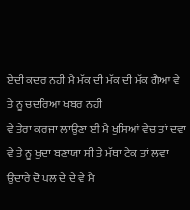ਏਦੀ ਕਦਰ ਨਹੀ ਮੈ ਮੱਕ ਦੀ ਮੱਕ ਦੀ ਮੱਕ ਗੈਆ ਵੇ ਤੇ ਨੂ ਚਦਰਿਆ ਖਬਰ ਨਹੀ
ਵੇ ਤੇਰਾ ਕਰਜਾ ਲਾਉਣਾ ਈ ਮੈ ਖੁਸਿਆਂ ਵੇਚ ਤਾਂ ਦਵਾ ਵੇ ਤੇ ਨੂ ਖੁਦਾ ਬਣਾਯਾ ਸੀ ਤੇ ਮੱਥਾ ਟੇਕ ਤਾਂ ਲਵਾ
ਉਦਾਰੇ ਦੋ ਪਲ ਦੇ ਦੇ ਵੇ ਮੈ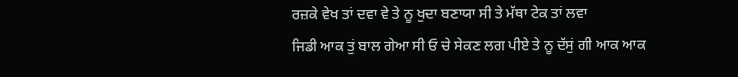ਰਜ਼ਕੇ ਵੇਖ ਤਾਂ ਦਵਾ ਵੇ ਤੇ ਨੂ ਖੁਦਾ ਬਣਾਯਾ ਸੀ ਤੇ ਮੱਥਾ ਟੇਕ ਤਾਂ ਲਵਾ
ਜਿਡੀ ਆਕ ਤੁਂ ਬਾਲ ਗੇਆ ਸੀ ਓ ਚੇ ਸੇਕਣ ਲਗ ਪੀਏ ਤੇ ਨੂ ਦੱਸੁਂ ਗੀ ਆਕ ਆਕ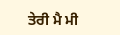ਤੇਰੀ ਮੈ ਮੀ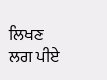ਲਿਖਣ ਲਗ ਪੀਏ